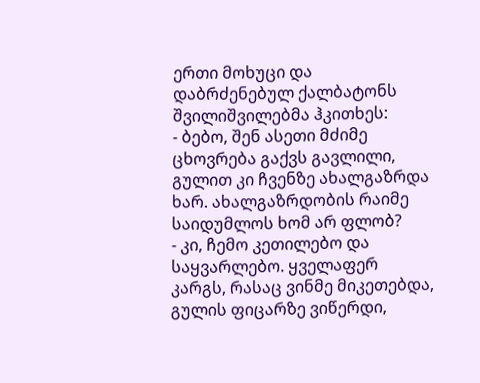ერთი მოხუცი და დაბრძენებულ ქალბატონს შვილიშვილებმა ჰკითხეს:
- ბებო, შენ ასეთი მძიმე ცხოვრება გაქვს გავლილი, გულით კი ჩვენზე ახალგაზრდა ხარ. ახალგაზრდობის რაიმე საიდუმლოს ხომ არ ფლობ?
- კი, ჩემო კეთილებო და საყვარლებო. ყველაფერ კარგს, რასაც ვინმე მიკეთებდა, გულის ფიცარზე ვიწერდი,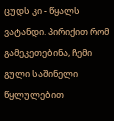ცუდს კი - წყალს ვატანდი. პირიქით რომ გამეკეთებინა, ჩემი გული საშინელი წყლულებით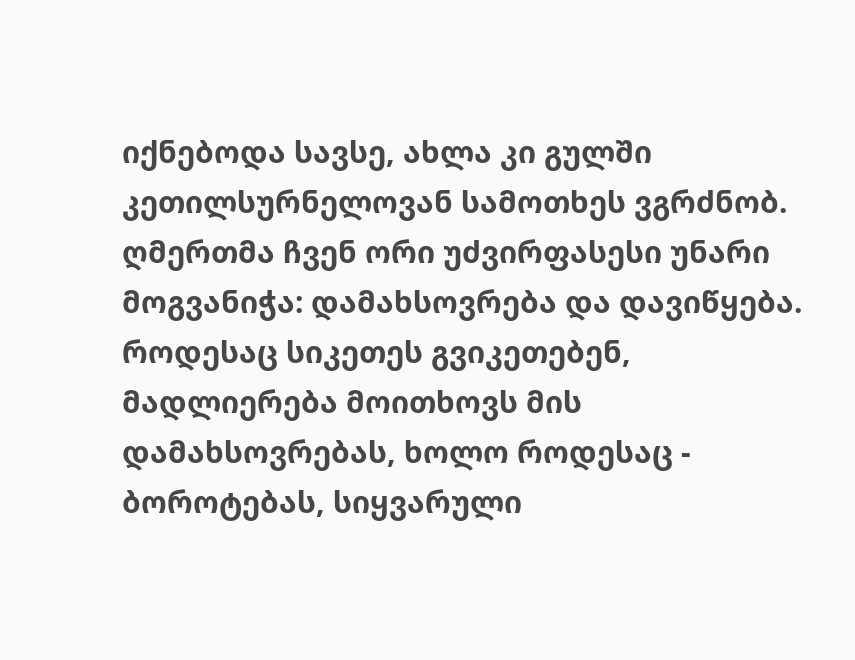იქნებოდა სავსე, ახლა კი გულში კეთილსურნელოვან სამოთხეს ვგრძნობ. ღმერთმა ჩვენ ორი უძვირფასესი უნარი მოგვანიჭა: დამახსოვრება და დავიწყება. როდესაც სიკეთეს გვიკეთებენ, მადლიერება მოითხოვს მის დამახსოვრებას, ხოლო როდესაც - ბოროტებას, სიყვარული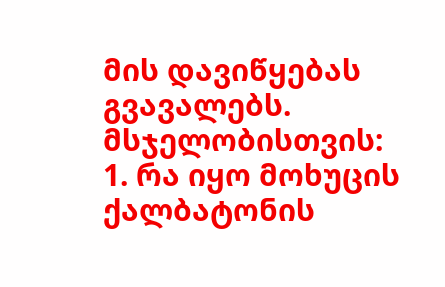მის დავიწყებას გვავალებს.
მსჯელობისთვის:
1. რა იყო მოხუცის ქალბატონის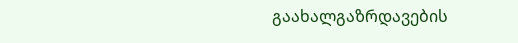გაახალგაზრდავების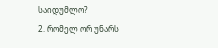საიდუმლო?
2. რომელ ორ უნარს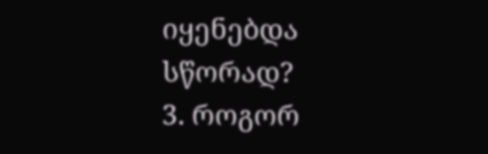იყენებდა სწორად?
3. როგორ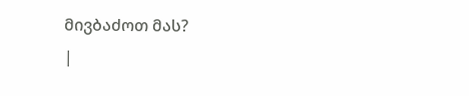მივბაძოთ მას?
|